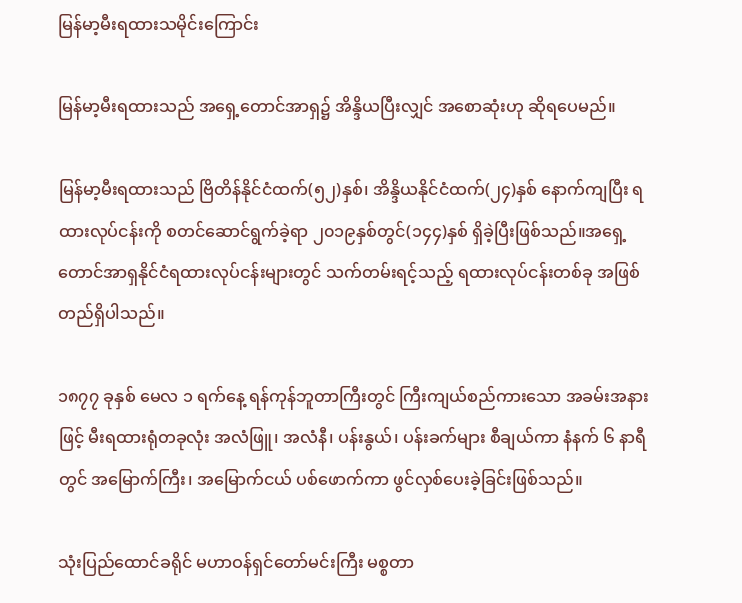မြန်မာ့မီးရထားသမိုင်းကြောင်း

မြန်မာ့မီးရထားသည် အရှေ့တောင်အာရှ၌ အိန္ဒိယပြီးလျှင် အစောဆုံးဟု ဆိုရပေမည်။

မြန်မာ့မီးရထားသည် ဗြိတိန်နိုင်ငံထက်(၅၂)နှစ်၊ အိန္ဒိယနိုင်ငံထက်(၂၄)နှစ် နောက်ကျပြီး ရထားလုပ်ငန်းကို စတင်ဆောင်ရွက်ခဲ့ရာ ၂၀၁၉နှစ်တွင်(၁၄၄)နှစ် ရှိခဲ့ပြီးဖြစ်သည်။အရှေ့တောင်အာရှနိုင်ငံရထားလုပ်ငန်းများတွင် သက်တမ်းရင့်သည့် ရထားလုပ်ငန်းတစ်ခု အဖြစ် တည်ရှိပါသည်။

၁၈၇၇ ခုနှစ် မေလ ၁ ရက်နေ့ ရန်ကုန်ဘူတာကြီးတွင် ကြီးကျယ်စည်ကားသော အခမ်းအနားဖြင့် မီးရထားရုံတခုလုံး အလံဖြူ၊ အလံနီ၊ ပန်းနွယ်၊ ပန်းခက်များ စီချယ်ကာ နံနက် ၆ နာရီတွင် အမြောက်ကြီး၊ အမြောက်ငယ် ပစ်ဖောက်ကာ ဖွင်လှစ်ပေးခဲ့ခြင်းဖြစ်သည်။

သုံးပြည်ထောင်ခရိုင် မဟာဝန်ရှင်တော်မင်းကြီး မစ္စတာ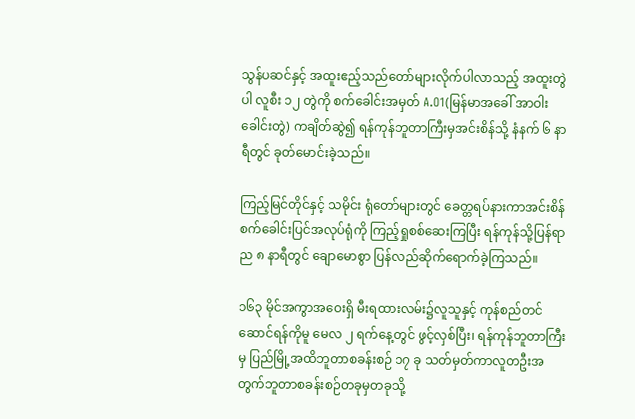သွန်ပဆင်နှင့် အထူးဧည့်သည်တော်များလိုက်ပါလာသည့် အထူးတွဲပါ လူစီး ၁၂ တွဲကို စက်ခေါင်းအမှတ် A.O1(မြန်မာအခေါ် အာဝါး ခေါင်းတွဲ) ကချိတ်ဆွဲ၍ ရန်ကုန်ဘူတာကြီးမှအင်းစိန်သို့ နံနက် ၆ နာရီတွင် ခုတ်မောင်းခဲ့သည်။

ကြည့်မြင်တိုင်နှင့် သမိုင်း ရုံတော်များတွင် ခေတ္တရပ်နားကာအင်းစိန်စက်ခေါင်းပြင်အလုပ်ရုံကို ကြည့်ရှုစစ်ဆေးကြပြီး ရန်ကုန်သို့ပြန်ရာ ည ၈ နာရီတွင် ချောမောစွာ ပြန်လည်ဆိုက်ရောက်ခဲ့ကြသည်။

၁၆၃ မိုင်အကွာအဝေးရှိ မီးရထားလမ်း၌လူသူနှင့် ကုန်စည်တင်ဆောင်ရန်ကိုမူ မေလ ၂ ရက်နေ့တွင် ဖွင့်လှစ်ပြီး၊ ရန်ကုန်ဘူတာကြီးမှ ပြည်မြို့အထိဘူတာစခန်းစဉ် ၁၇ ခု သတ်မှတ်ကာလူတဦးအတွက်ဘူတာစခန်းစဉ်တခုမှတခုသို့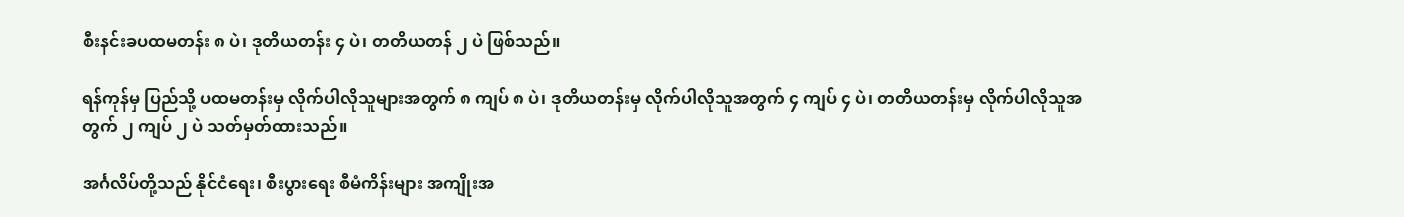စီးနင်းခပထမတန်း ၈ ပဲ၊ ဒုတိယတန်း ၄ ပဲ၊ တတိယတန် ၂ ပဲ ဖြစ်သည်။

ရန်ကုန်မှ ပြည်သို့ ပထမတန်းမှ လိုက်ပါလိုသူများအတွက် ၈ ကျပ် ၈ ပဲ၊ ဒုတိယတန်းမှ လိုက်ပါလိုသူအတွက် ၄ ကျပ် ၄ ပဲ၊ တတိယတန်းမှ လိုက်ပါလိုသူအတွက် ၂ ကျပ် ၂ ပဲ သတ်မှတ်ထားသည်။

အင်္ဂလိပ်တို့သည် နိုင်ငံရေး၊ စီးပွားရေး စီမံကိန်းများ အကျိုးအ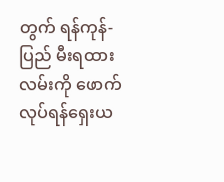တွက် ရန်ကုန်-ပြည် မီးရထားလမ်းကို ဖောက်လုပ်ရန်ရှေးယ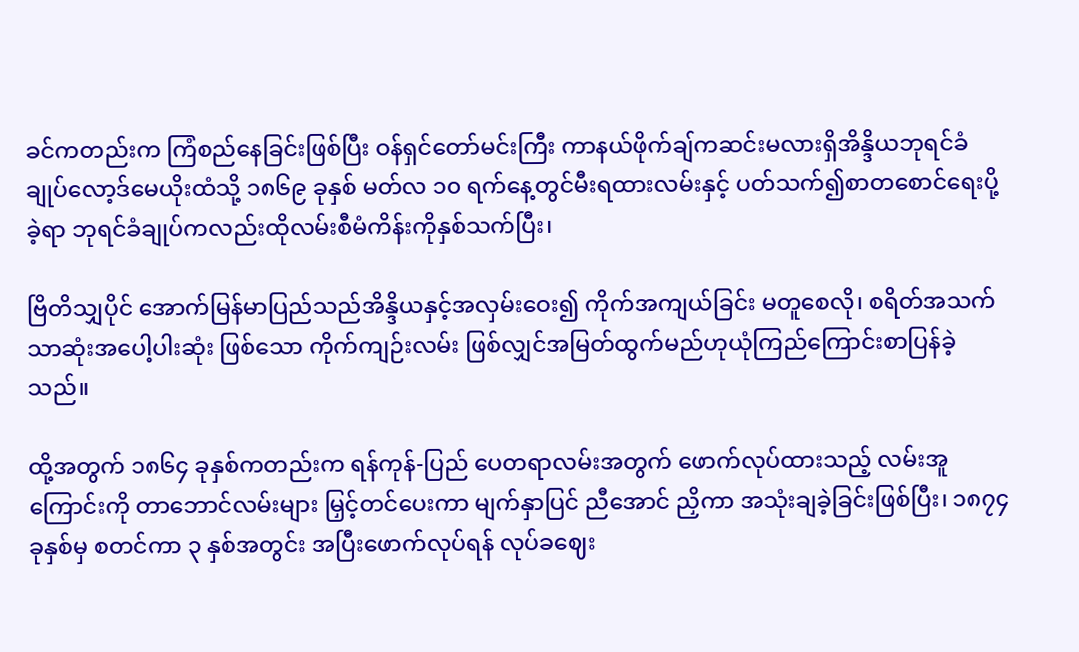ခင်ကတည်းက ကြံစည်နေခြင်းဖြစ်ပြီး ဝန်ရှင်တော်မင်းကြီး ကာနယ်ဖိုက်ချ်ကဆင်းမလားရှိအိန္ဒိယဘုရင်ခံချုပ်လော့ဒ်မေယိုးထံသို့ ၁၈၆၉ ခုနှစ် မတ်လ ၁၀ ရက်နေ့တွင်မီးရထားလမ်းနှင့် ပတ်သက်၍စာတစောင်ရေးပို့ခဲ့ရာ ဘုရင်ခံချုပ်ကလည်းထိုလမ်းစီမံကိန်းကိုနှစ်သက်ပြီး၊

ဗြိတိသျှပိုင် အောက်မြန်မာပြည်သည်အိန္ဒိယနှင့်အလှမ်းဝေး၍ ကိုက်အကျယ်ခြင်း မတူစေလို၊ စရိတ်အသက်သာဆုံးအပေါ့ပါးဆုံး ဖြစ်သော ကိုက်ကျဉ်းလမ်း ဖြစ်လျှင်အမြတ်ထွက်မည်ဟုယုံကြည်ကြောင်းစာပြန်ခဲ့သည်။

ထို့အတွက် ၁၈၆၄ ခုနှစ်ကတည်းက ရန်ကုန်-ပြည် ပေတရာလမ်းအတွက် ဖောက်လုပ်ထားသည့် လမ်းအူကြောင်းကို တာဘောင်လမ်းများ မြှင့်တင်ပေးကာ မျက်နှာပြင် ညီအောင် ညှိကာ အသုံးချခဲ့ခြင်းဖြစ်ပြီး၊ ၁၈၇၄ ခုနှစ်မှ စတင်ကာ ၃ နှစ်အတွင်း အပြီးဖောက်လုပ်ရန် လုပ်ခဈေး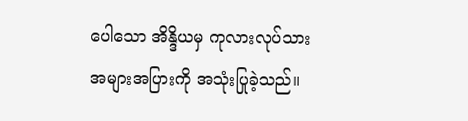ပေါသော အိန္ဒိယမှ ကုလားလုပ်သား အများအပြားကို အသုံးပြုခဲ့သည်။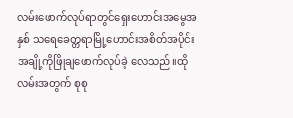လမ်းဖောက်လုပ်ရာတွင်ရှေးဟောင်းအမွေအနှစ် သရေခေတ္တရာမြို့ဟောင်းအစိတ်အပိုင်းအချို့ကိုဖြိုချဖောက်လုပ်ခဲ့ လေသည်။ထိုလမ်းအတွက် စုစု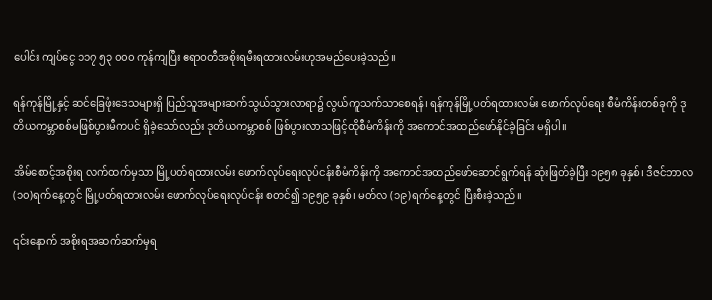ပေါင်း ကျပ်ငွေ ၁၁၇ ၅၃ ၀၀၀ ကုန်ကျပြီး ဧရာဝတီအစိုးရမီးရထားလမ်းဟုအမည်ပေးခဲ့သည်။

ရန်ကုန်မြို့နှင့် ဆင်ခြေဖုံးဒေသများရှိ ပြည်သူအများဆက်သွယ်သွားလာရာ၌ လွယ်ကူသက်သာစေရန်၊ ရန်ကုန်မြို့ပတ်ရထားလမ်း ဖောက်လုပ်ရေး စီမံကိန်းတစ်ခုကို ဒုတိယကမ္ဘာစစ်မဖြစ်ပွားမီကပင် ရှိခဲ့သော်လည်း ဒုတိယကမ္ဘာစစ် ဖြစ်ပွားလာသဖြင့်ထိုစီမံကိန်းကို အကောင်အထည်ဖော်နိုင်ခဲ့ခြင်း မရှိပါ။

အိမ်စောင့်အစိုးရ လက်ထက်မှသာ မြို့ပတ်ရထားလမ်း ဖောက်လုပ်ရေးလုပ်ငန်းစီမံကိန်းကို အကောင်အထည်ဖော်ဆောင်ရွက်ရန် ဆုံးဖြတ်ခဲ့ပြီး ၁၉၅၈ ခုနှစ်၊ ဒီဇင်ဘာလ (၁၀)ရက်နေ့တွင် မြို့ပတ်ရထားလမ်း ဖောက်လုပ်ရေးလုပ်ငန်း စတင်၍ ၁၉၅၉ ခုနှစ်၊ မတ်လ (၁၉)ရက်နေ့တွင် ပြီးစီးခဲ့သည်။

၎င်းနောက် အစိုးရအဆက်ဆက်မှရ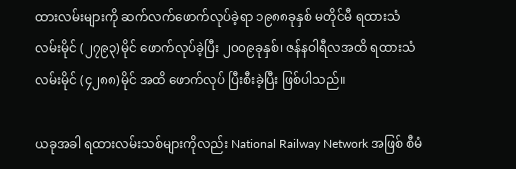ထားလမ်းများကို ဆက်လက်ဖောက်လုပ်ခဲ့ရာ ၁၉၈၈ခုနှစ် မတိုင်မီ ရထားသံလမ်းမိုင် (၂၇၉၃)မိုင် ဖောက်လုပ်ခဲ့ပြီး ၂၀၀၉ခုနှစ်၊ ဇန်နဝါရီလအထိ ရထားသံလမ်းမိုင် (၄၂၈၈)မိုင် အထိ ဖောက်လုပ် ပြီးစီးခဲ့ပြီး ဖြစ်ပါသည်။

ယခုအခါ ရထားလမ်းသစ်များကိုလည်း National Railway Network အဖြစ် စီမံ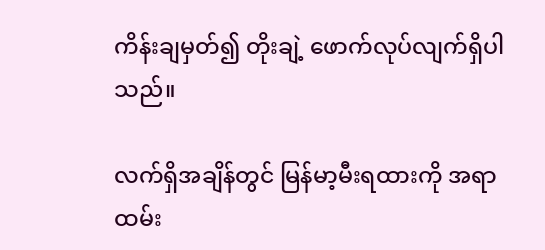ကိန်းချမှတ်၍ တိုးချဲ့ ဖောက်လုပ်လျက်ရှိပါသည်။

လက်ရှိအချိန်တွင် မြန်မာ့မီးရထားကို အရာထမ်း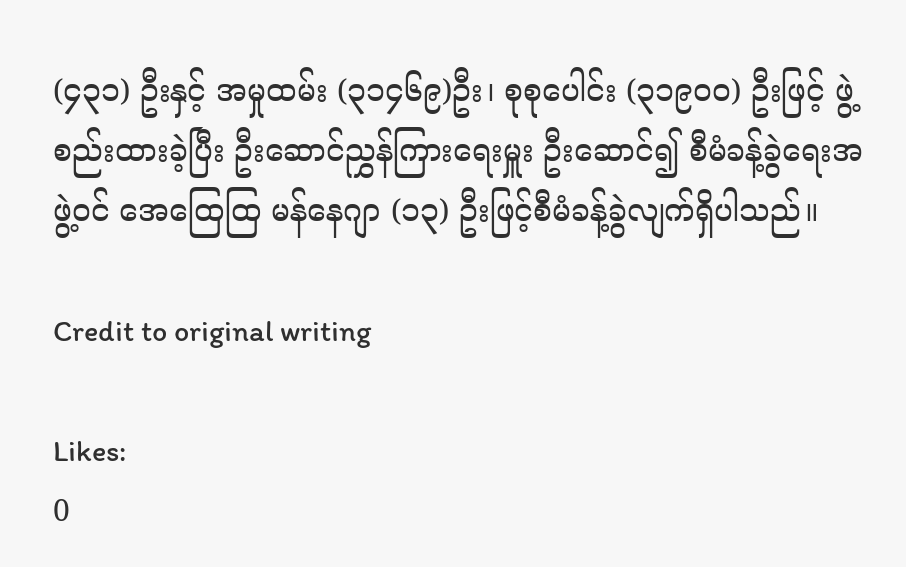(၄၃၁) ဦးနှင့် အမှုထမ်း (၃၁၄၆၉)ဦး၊ စုစုပေါင်း (၃၁၉၀၀) ဦးဖြင့် ဖွဲ့စည်းထားခဲ့ပြီး ဦးဆောင်ညွှန်ကြားရေးမှူး ဦးဆောင်၍ စီမံခန့်ခွဲရေးအဖွဲ့ဝင် အေထြေထြ မန်နေဂျာ (၁၃) ဦးဖြင့်စီမံခန့်ခွဲလျက်ရှိပါသည်။

Credit to original writing

Likes:
0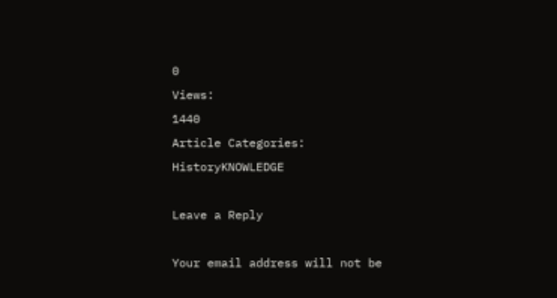0
Views:
1440
Article Categories:
HistoryKNOWLEDGE

Leave a Reply

Your email address will not be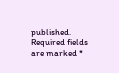published. Required fields are marked *